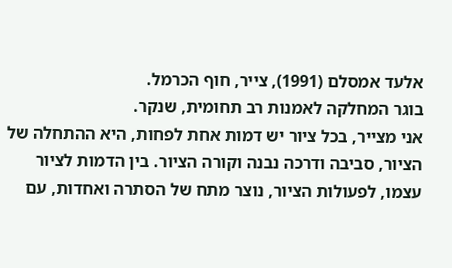אלעד אמסלם (1991), צייר, חוף הכרמל.
בוגר המחלקה לאמנות רב תחומית, שנקר.
אני מצייר, בכל ציור יש דמות אחת לפחות, היא ההתחלה של הציור, סביבה ודרכה נבנה וקורה הציור. בין הדמות לציור עצמו, לפעולות הציור, נוצר מתח של הסתרה ואחדות, עם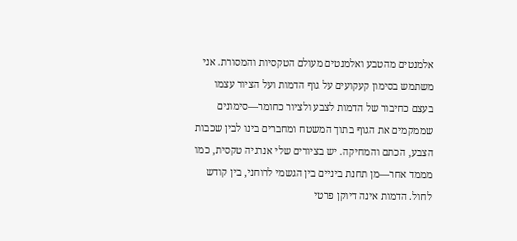אלמנטים מהטבע ואלמנטים מעולם הטקסיות והמסורת. אני משתמש בסימון קעקועים על גוף הדמות ועל הציור עצמו בעצם כחיבור של הדמות לצבע ולציור כחומר—סימונים שממקמים את הגוף בתוך המשטח ומחברים בינו לבין שכבות הצבע, הכתם והמחיקה. יש בציורים שלי אנרגיה טקסית, כמו מממד אחר—מן תחנת ביניים בין הגשמי לרוחני, בין קודש לחול. הדמות אינה דיוקן פרטי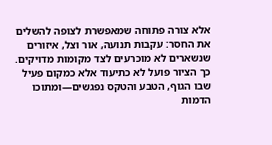אלא צורה פתוחה שמאפשרת לצופה להשלים את החסר: עקבות תנועה, אור וצל, איזורים שנשארים לא מוכרעים לצד מקומות מדויקים. כך הציור פועל לא כתיעוד אלא כמקום פעיל שבו הגוף, הטבע והטקס נפגשים—ומתוכו הדמות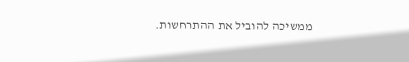ממשיכה להוביל את ההתרחשות.